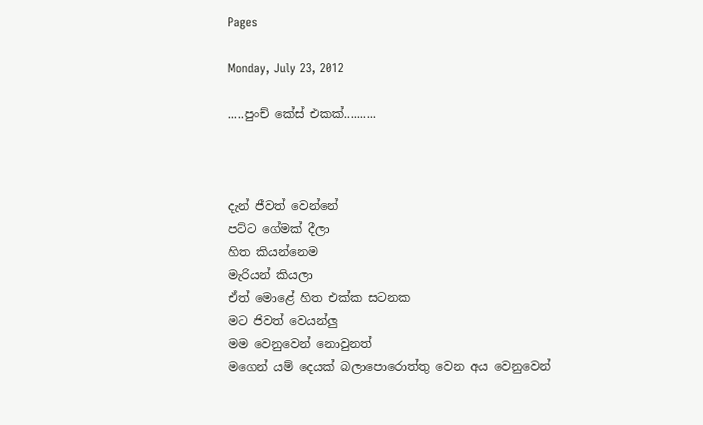Pages

Monday, July 23, 2012

.....පුංච් කේස් එකක්..........



දැන් ජීවත් වෙන්නේ
පට්ට ගේමක් දීලා
හිත කියන්නෙම
මැරියන් කියලා
ඒත් මොළේ හිත එක්ක සටනක
මට ජිවත් වෙයන්ලු
මම වෙනුවෙන් නොවුනත්
මගෙන් යම් දෙයක් බලාපොරොත්තු වෙන අය වෙනුවෙන්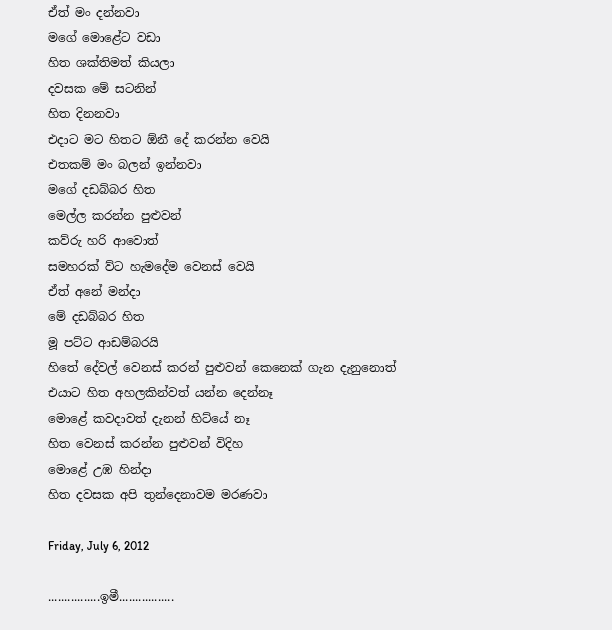ඒත් මං දන්නවා
මගේ මොළේට වඩා
හිත ශක්තිමත් කියලා
දවසක මේ සටනින්
හිත දිනනවා
එදාට මට හිතට ඕනී දේ කරන්න වෙයි
එතකම් මං බලන් ඉන්නවා
මගේ දඩබ්බර හිත
මෙල්ල කරන්න පුළුවන්
කව්රු හරි ආවොත්
සමහරක් ව්ට හැමදේම වෙනස් වෙයි
ඒත් අනේ මන්දා
මේ දඩබ්බර හිත
මූ පට්ට ආඩම්බරයි
හිතේ දේවල් වෙනස් කරන් පුළුවන් කෙනෙක් ගැන දැනුනොත්
එයාට හිත අහලකින්වත් යන්න දෙන්නෑ
මොළේ කවදාවත් දැනන් හිට්යේ නෑ
හිත වෙනස් කරන්න පුළුවන් විදිහ
මොළේ උඹ හින්දා
හිත දවසක අපි තුන්දෙනාවම මරණවා

Friday, July 6, 2012

................ඉමී.................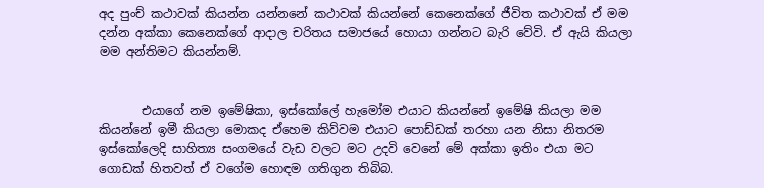අද පුංච් කථාවක් කියන්න යන්නනේ කථාවක් කියන්නේ කෙනෙක්ගේ ජීවිත කථාවක් ඒ මම දන්න අක්කා කෙනෙක්ගේ ආදාල චරිතය සමාජයේ හොයා ගන්නට බැරි වේවි. ඒ ඇයි කියලා මම අන්තිමට කියන්නම්.


       එයාගේ නම ඉමේෂිකා, ඉස්කෝලේ හැමෝම එයාට කියන්නේ ඉමේෂි කියලා මම කියන්නේ ඉමී කියලා මොකද ඒහෙම කිව්වම එයාට පොඩ්ඩක් තරහා යන නිසා නිතරම ඉස්කෝලෙදි සාහිත්‍ය සංගමයේ වැඩ වලට මට උදවි වෙනේ මේ අක්කා ඉතිං එයා මට ගොඩක් හිතවත් ඒ වගේම හොඳම ගතිගුන තිබිබ.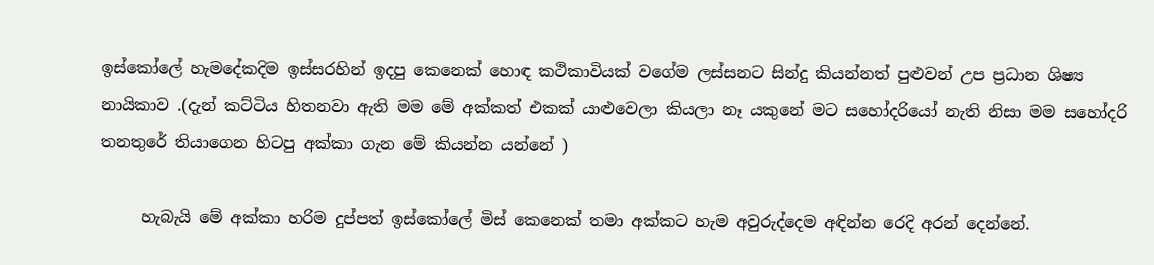ඉස්කෝලේ හැමදේකදිම ඉස්සරහින් ඉදපු කෙනෙක් හොඳ කථිකාවියක් වගේම ලස්සනට සින්දු කියන්නත් පුළුවන් උප ප්‍රධාන ශිෂ්‍ය නායිකාව .(දැන් කට්ටිය හිතනවා ඇති මම මේ අක්කත් එකක් යාළුවෙලා කියලා නෑ යකුනේ මට සහෝදරියෝ නැති නිසා මම සහෝදරි තනතුරේ තියාගෙන හිටපු අක්කා ගැන මේ කියන්න යන්නේ )

     හැබැයි මේ අක්කා හරිම දුප්පත් ඉස්කෝලේ මිස් කෙනෙක් තමා අක්කට හැම අවුරුද්දෙම අඳින්න රෙදි අරන් දෙන්නේ.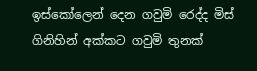ඉස්කෝලෙන් දෙන ගවුමි රෙද්ද මිස් ගිනිහින් අක්කට ගවුමි තුනක්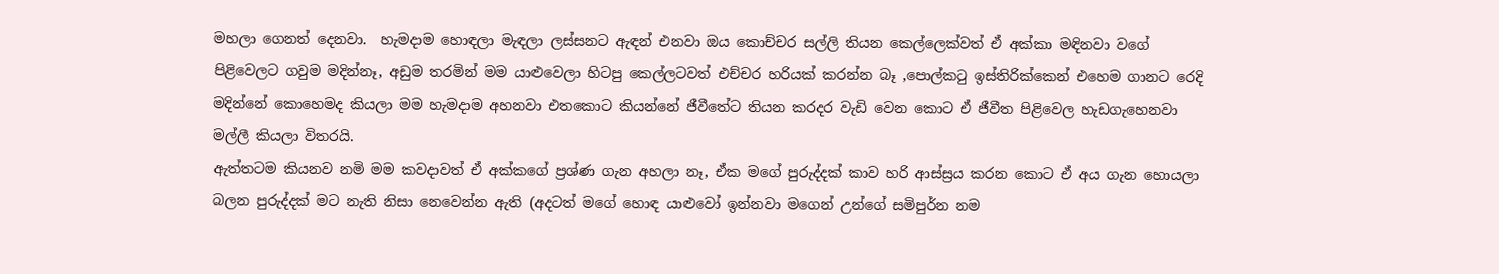මහලා ගෙනත් දෙනවා.  හැමදාම හොඳලා මැඳලා ලස්සනට ඇඳන් එනවා ඔය කොච්චර සල්ලි තියන කෙල්ලෙක්වත් ඒ අක්කා මඳිනවා වගේ පිළිවෙලට ගවුම මදින්නෑ, අඩුම තරමින් මම යාළුවෙලා හිටපු කෙල්ලටවත් එච්චර හරියක් කරන්න බෑ ,පොල්කටු ඉස්තිරික්කෙන් එහෙම ගානට රෙදි මදින්නේ කොහෙමද කියලා මම හැමදාම අහනවා එතකොට කියන්නේ ජීවීතේට තියන කරදර වැඩි වෙන කොට ඒ ජීවීත පිළිවෙල හැඩගැහෙනවා මල්ලී කියලා විතරයි.
ඇත්තටම කියනව නමි මම කවදාවත් ඒ අක්කගේ ප්‍රශ්ණ ගැන අහලා නෑ, ඒක මගේ පුරුද්දක් කාව හරි ආස්ස්‍රය කරන කොට ඒ අය ගැන හොයලා බලන පුරුද්දක් මට නැති නිසා නෙවෙන්න ඇති (අදටත් මගේ හොඳ යාළුවෝ ඉන්නවා මගෙන් උන්ගේ සමිපුර්න නම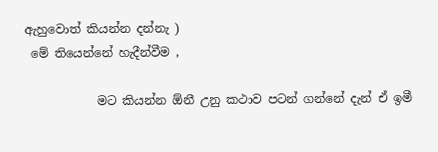ඇහුවොත් කියන්න දන්නැ )
 මේ තියෙන්නේ හැදීන්වීම ,

            මට කියන්න ඕනී උනු කථාව පටන් ගන්නේ දැන් ඒ ඉමී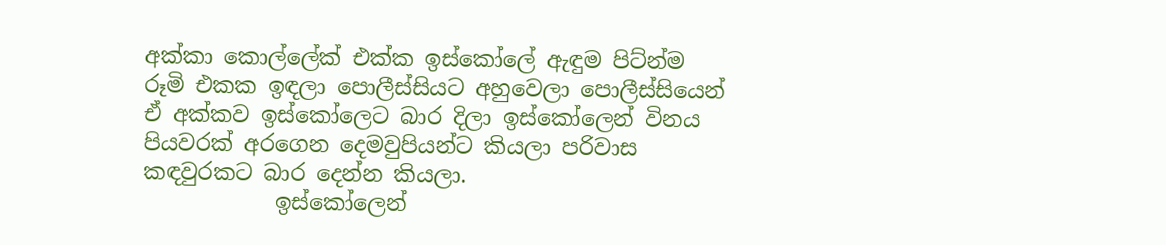අක්කා කොල්ලේක් එක්ක ඉස්කෝලේ ඇඳුම පිට්න්ම රූමි එකක ඉඳලා පොලීස්සියට අහුවෙලා පොලීස්සියෙන් ඒ අක්කව ඉස්කෝලෙට බාර දිලා ඉස්කෝලෙන් විනය පියවරක් අරගෙන දෙමවුපියන්ට කියලා පරිවාස කඳවුරකට බාර දෙන්න කියලා.
            ඉස්කෝලෙන්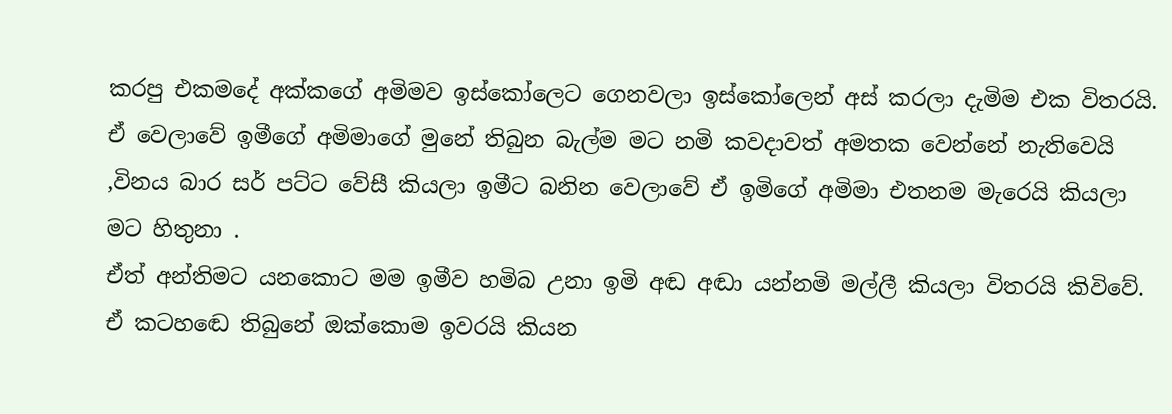කරපු එකමදේ අක්කගේ අමිමව ඉස්කෝලෙට ගෙනවලා ඉස්කෝලෙන් අස් කරලා දැමිම එක විතරයි. ඒ වෙලාවේ ඉමීගේ අමිමාගේ මුනේ තිබුන බැල්ම මට නමි කවදාවත් අමතක වෙන්නේ නැතිවෙයි ,විනය බාර සර් පට්ට වේසී කියලා ඉමීට බනින වෙලාවේ ඒ ඉමිගේ අමිමා එතනම මැරෙයි කියලා මට හිතුනා .
ඒත් අන්තිමට යනකොට මම ඉමීව හමිබ උනා ඉමි අඬ අඬා යන්නමි මල්ලී කියලා විතරයි කිවිවේ.  ඒ කටහඬෙ තිබුනේ ඔක්කොම ඉවරයි කියන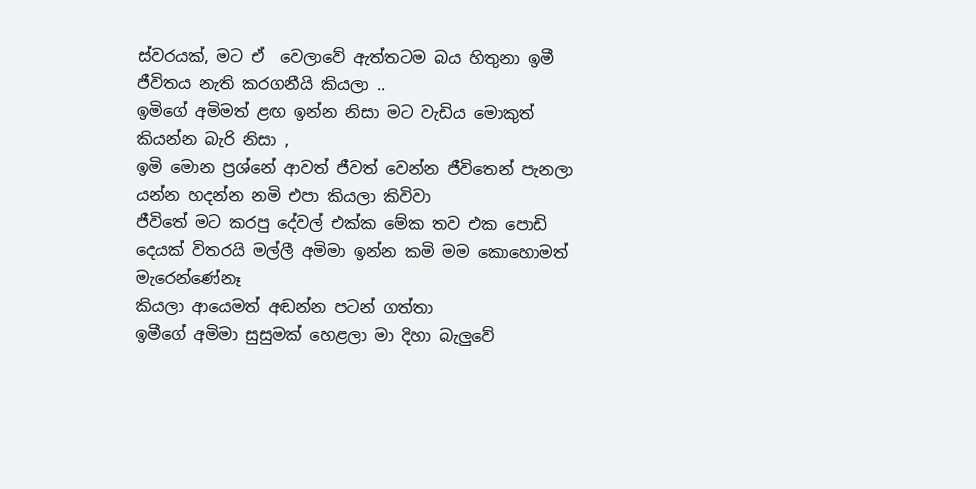ස්වරයක්, මට ඒ  වෙලාවේ ඇත්තටම බය හිතුනා ඉමී ජීවිතය නැති කරගනීයි කියලා ..
ඉමිගේ අමිමත් ළඟ ඉන්න නිසා මට වැඩිය මොකුත් කියන්න බැරි නිසා ,
ඉමි මොන ප්‍රශ්නේ ආවත් ජීවත් වෙන්න ජීවිතෙන් පැනලා යන්න හදන්න නමි එපා කියලා කිවිවා
ජීවිතේ මට කරපු දේවල් එක්ක මේක තව එක පොඩි දෙයක් විතරයි මල්ලී අමිමා ඉන්න කමි මම කොහොමත් මැරෙන්ණේනෑ
කියලා ආයෙමත් අඬන්න පටන් ගත්තා
ඉමීගේ අමිමා සුසුමක් හෙළලා මා දිහා බැලුවේ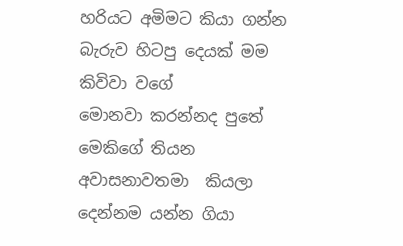හරියට අමිමට කියා ගන්න බැරුව හිටපු දෙයක් මම කිවිවා වගේ
මොනවා කරන්නද පුතේ මෙකිගේ තියන අවාසනාවතමා  කියලා දෙන්නම යන්න ගියා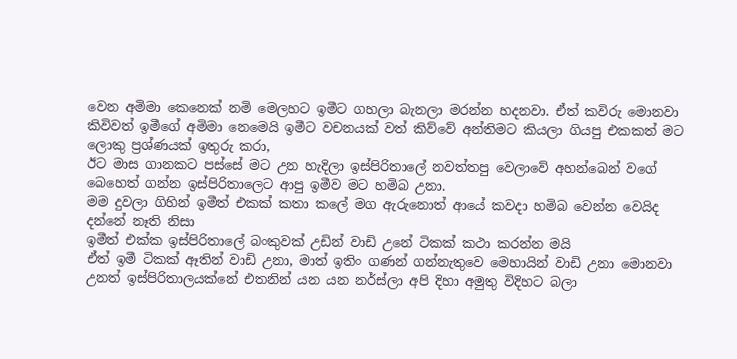වෙන අමිමා කෙනෙක් නමි මෙලහට ඉමීට ගහලා බැනලා මරන්න හදනවා. ඒත් කවිරු මොනවා කිවිවත් ඉමීගේ අමිමා නෙමෙයි ඉමීට වචනයක් වත් කිව්වේ අන්තිමට කියලා ගියපු එකකත් මට ලොකු ප්‍රශ්ණයක් ඉතුරු කරා,
ඊට මාස ගානකට පස්සේ මට උන හැදිලා ඉස්පිරිතාලේ නවත්තපු වෙලාවේ අහන්බෙන් වගේ බෙහෙත් ගන්න ඉස්පිරිතාලෙට ආපු ඉමීව මට හමිබ උනා.
මම දුවලා ගිහින් ඉමීත් එකක් කතා කලේ මග ඇරුනොත් ආයේ කවදා හමිබ වෙන්න වෙයිද දන්නේ නෑති නිසා
ඉමීත් එක්ක ඉස්පිරිතාලේ බංකුවක් උඩින් වාඩි උනේ ටිකක් කථා කරන්න මයි
ඒත් ඉමී ටිකක් ඈතින් වාඩි උනා, මාත් ඉතිං ගණන් ගන්නැතුවෙ මෙහායින් වාඩි උනා මොනවා උනත් ඉස්පිරිතාලයක්නේ එතනින් යන යන නර්ස්ලා අපි දිහා අමුතු විදිහට බලා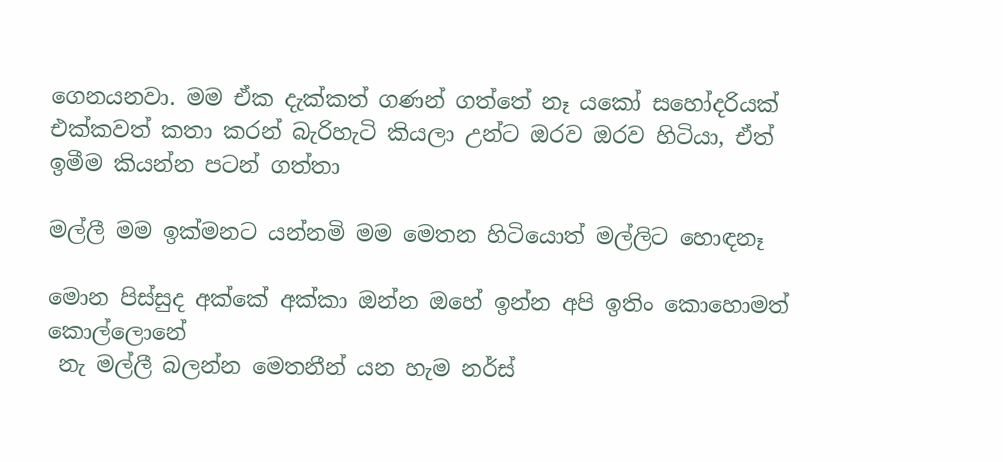ගෙනයනවා. මම ඒක දැක්කත් ගණන් ගත්තේ නෑ යකෝ සහෝදරියක් එක්කවත් කතා කරන් බැරිහැටි කියලා උන්ට ඔරව ඔරව හිටියා, ඒත් ඉමීම කියන්න පටන් ගත්තා

මල්ලී මම ඉක්මනට යන්නමි මම මෙතන හිටියොත් මල්ලිට හොඳනෑ

මොන පිස්සුද අක්කේ අක්කා ඔන්න ඔහේ ඉන්න අපි ඉතිං කොහොමත් කොල්ලොනේ
 නැ මල්ලී බලන්න මෙතනීන් යන හැම නර්ස්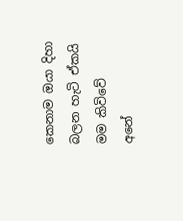කෙනාම ඔයා දිහා බලන හැටි ඒකයි මම කිවිවේ
අනේ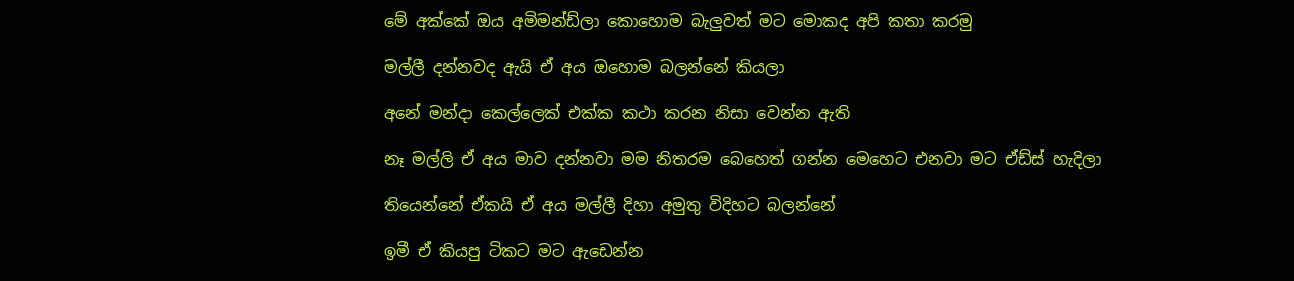මේ අක්කේ ඔය අමිමන්ඩ්ලා කොහොම බැලුවත් මට මොකද අපි කතා කරමු

මල්ලී දන්නවද ඇයි ඒ අය ඔහොම බලන්නේ කියලා

අනේ මන්දා කෙල්ලෙක් එක්ක කථා කරන නිසා වෙන්න ඇති

නෑ මල්ලි ඒ අය මාව දන්නවා මම නිතරම බෙහෙත් ගන්න මෙහෙට එනවා මට ඒඩ්ස් හැදිලා

තියෙන්නේ ඒකයි ඒ අය මල්ලී දිහා අමුතු විදිහට බලන්නේ

ඉමී ඒ කියපු ටිකට මට ඇඩෙන්න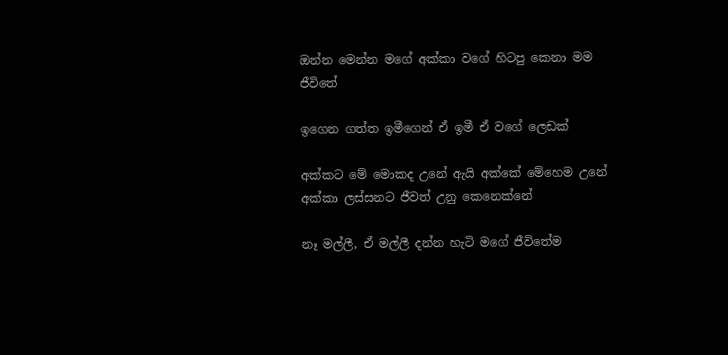ඔන්න මෙන්න මගේ අක්කා වගේ හිටපු කෙනා මම ජීවිතේ

ඉගෙන ගත්ත ඉමීගෙන් ඒ ඉමී ඒ වගේ ලෙඩක්

අක්කට මේ මොකද උනේ ඇයි අක්කේ මේහෙම උනේ අක්කා ලස්සනට ජීවත් උනු කෙනෙක්නේ

නෑ මල්ලී, ඒ මල්ලී දන්න හැටි මගේ ජීවිතේම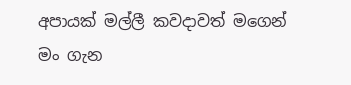අපායක් මල්ලී කවදාවත් මගෙන් මං ගැන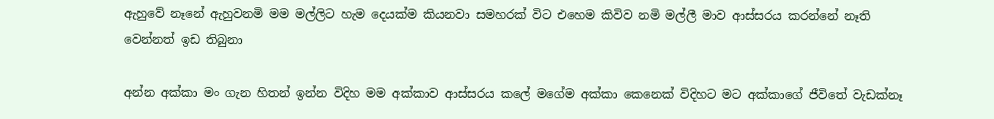ඇහුවේ නෑනේ ඇහුවනමි මම මල්ලිට හැම දෙයක්ම කියනවා සමහරක් විට එහෙම කිවිව නමි මල්ලී මාව ආස්සරය කරන්නේ නෑති වෙන්නත් ඉඩ තිබුනා

අන්න අක්කා මං ගැන හිතන් ඉන්න විදිහ මම අක්කාව ආස්සරය කලේ මගේම අක්කා කෙනෙක් විදිහට මට අක්කාගේ ජීවිතේ වැඩක්නෑ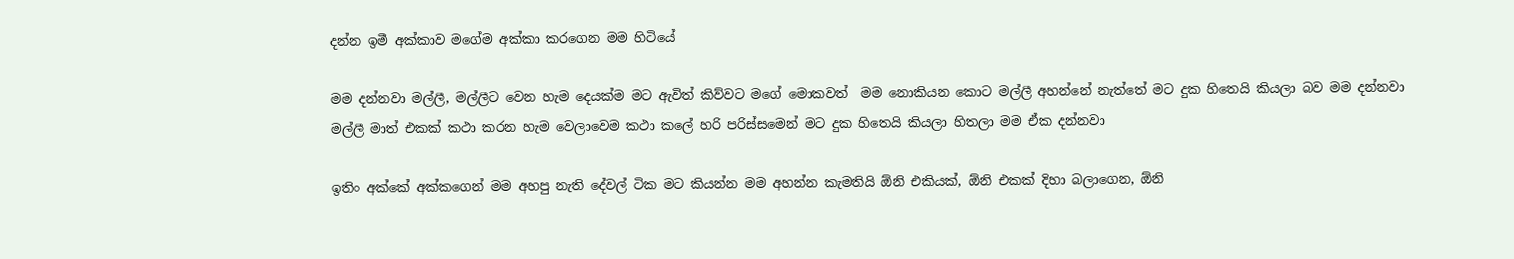දන්න ඉමී අක්කාව මගේම අක්කා කරගෙන මම හිටියේ

මම දන්නවා මල්ලී, මල්ලීට වෙන හැම දෙයක්ම මට ඇවිත් කිව්වට මගේ මොකවත්  මම නොකියන කොට මල්ලී අහන්නේ නැත්තේ මට දුක හිතෙයි කියලා බව මම දන්නවා මල්ලී මාත් එකක් කථා කරන හැම වෙලාවෙම කථා කලේ හරි පරිස්සමෙන් මට දුක හිතෙයි කියලා හිතලා මම ඒක දන්නවා

ඉතිං අක්කේ අක්කගෙන් මම අහපු නැති දේවල් ටික මට කියන්න මම අහන්න කැමතියි ඕනි එකියක්, ඕනි එකක් දිහා බලාගෙන, ඕනි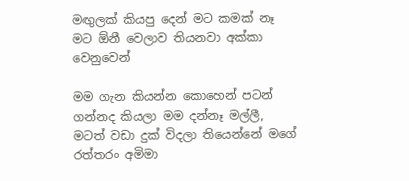මඟුලක් කියපු දෙන් මට කමක් නෑ මට ඕනී වෙලාව තියනවා අක්කා වෙනුවෙන්

මම ගැන කියන්න කොහෙන් පටන් ගන්නද කියලා මම දන්නෑ මල්ලී, මටත් වඩා දුක් විදලා තියෙන්නේ මගේ රත්තරං අමිමා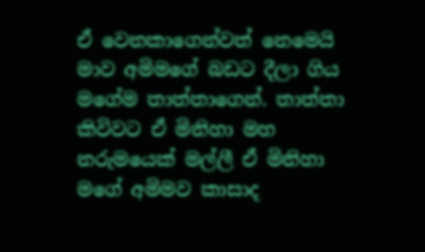ඒ වෙනකාගෙන්වත් නෙමෙයි මාව අමිමගේ බඩට දීලා ගිය මගේම තාත්තාගෙන්. තාත්තා කිවිවට ඒ මිනිහා මහ නරුමයෙක් මල්ලී ඒ මිනිහා මගේ අමිමව කාසාද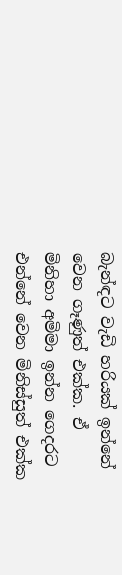බැන්ඳට වැඩි හරියක් ඉන්නේ වෙන ගෑණුත් එක්ක. ඒ මිනිහා අමිමා ඉන්න ගෙදරට එන්නේ වෙන මිනිස්සුත් එක්ක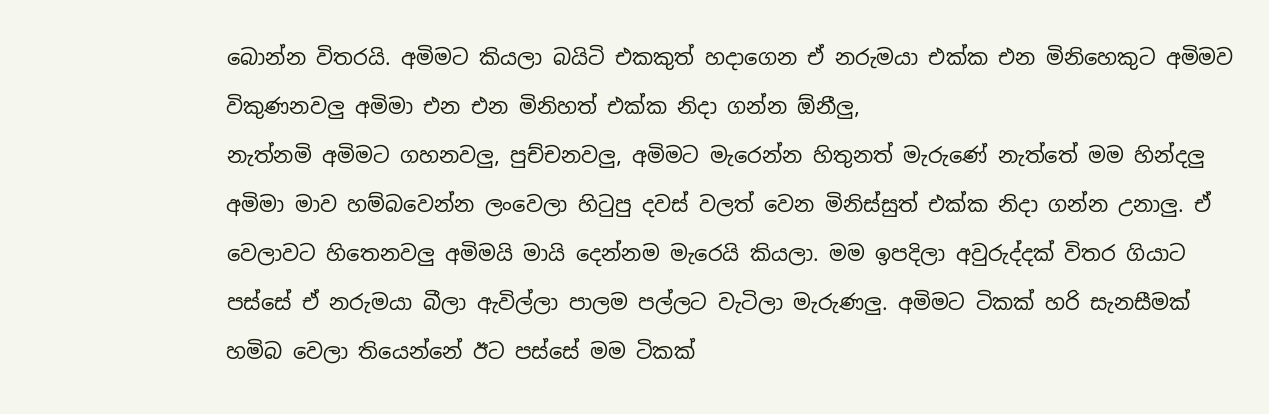බොන්න විතරයි. අමිමට කියලා බයිටි එකකුත් හදාගෙන ඒ නරුමයා එක්ක එන මිනිහෙකුට අමිමව විකුණනවලු අමිමා එන එන මිනිහත් එක්ක නිදා ගන්න ඕනීලු,
නැත්නමි අමිමට ගහනවලු, පුච්චනවලු, අමිමට මැරෙන්න හිතුනත් මැරුණේ නැත්තේ මම හින්දලු අමිමා මාව හම්බවෙන්න ලංවෙලා හිටුපු දවස් වලත් වෙන මිනිස්සුත් එක්ක නිදා ගන්න උනාලු. ඒ වෙලාවට හිතෙනවලු අමිමයි මායි දෙන්නම මැරෙයි කියලා. මම ඉපදිලා අවුරුද්දක් විතර ගියාට පස්සේ ඒ නරුමයා බීලා ඇවිල්ලා පාලම පල්ලට වැටිලා මැරුණලු. අමිමට ටිකක් හරි සැනසීමක් හමිබ වෙලා තියෙන්නේ ඊට පස්සේ මම ටිකක්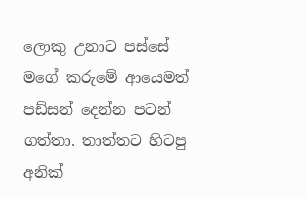ලොකු උනාට පස්සේ මගේ කරුමේ ආයෙමත් පඩ්සන් දෙන්න පටන් ගත්තා. තාත්තට හිටපු අනික්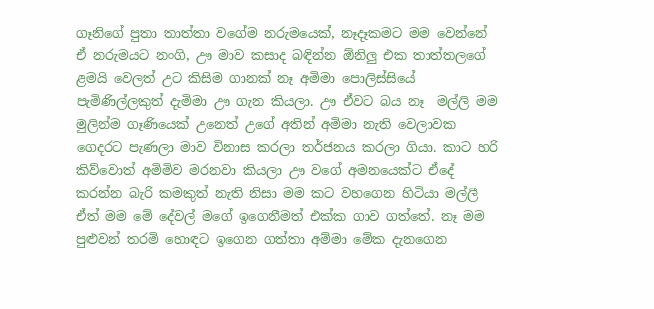ගෑනිගේ පුතා තාත්තා වගේම නරුමයෙක්, නෑදෑකමට මම වෙන්නේ ඒ නරුමයට නංගි, ඌ මාව කසාද බඳින්න ඕනිලු එක තාත්තලගේ ළමයි වෙලත් උට කිසිම ගානක් නෑ අමිමා පොලිස්සියේ පැමිණිල්ලකුත් දැමිමා ඌ ගැන කියලා. ඌ ඒවට බය නෑ  මල්ලි මම මුලින්ම ගෑණියෙක් උනෙත් උගේ අතින් අමිමා නැති වෙලාවක ගෙදරට පැණලා මාව විනාස කරලා තර්ජනය කරලා ගියා. කාට හරි කිව්වොත් අමිමිව මරනවා කියලා ඌ වගේ අමනයෙක්ට ඒදේ කරන්න බැරි කමකුත් නැති නිසා මම කට වහගෙන හිටියා මල්ලී ඒත් මම මේ දේවල් මගේ ඉගෙනීමත් එක්ක ගාව ගත්තේ. නෑ මම පුළුවන් තරමි හොඳට ඉගෙන ගත්තා අම්මා මේක දැනගෙන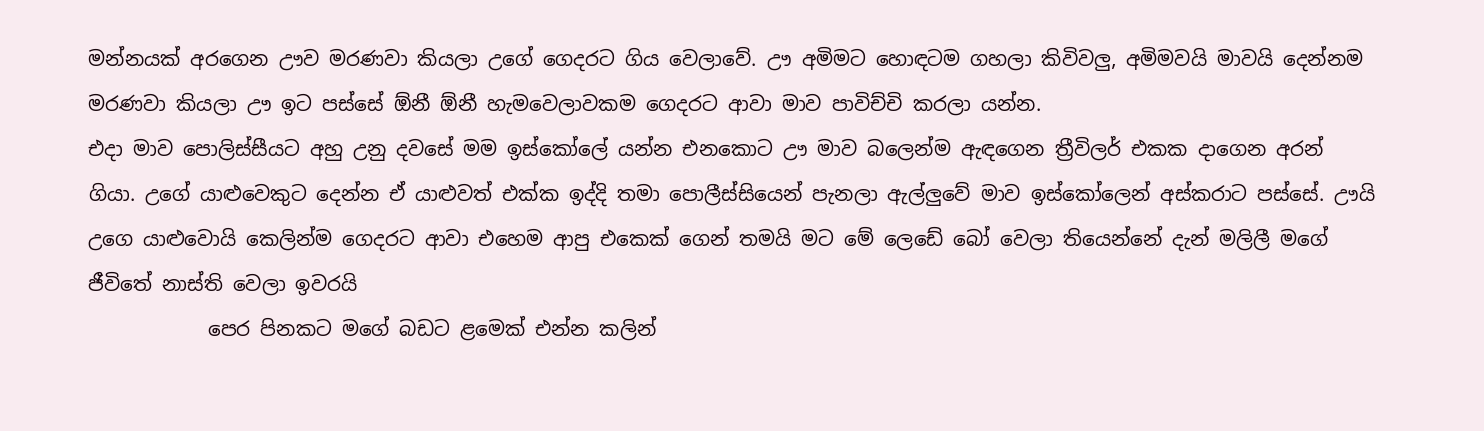මන්නයක් අරගෙන ඌව මරණවා කියලා උගේ ගෙදරට ගිය වෙලාවේ. ඌ අමිමට හොඳටම ගහලා කිවිවලු, අමිමවයි මාවයි දෙන්නම මරණවා කියලා ඌ ඉට පස්සේ ඕනී ඕනී හැමවෙලාවකම ගෙදරට ආවා මාව පාවිච්චි කරලා යන්න.
එදා මාව පොලිස්සීයට අහු උනු දවසේ මම ඉස්කෝලේ යන්න එනකොට ඌ මාව බලෙන්ම ඇඳගෙන ත්‍රීවිලර් එකක දාගෙන අරන් ගියා. උගේ යාළුවෙකුට දෙන්න ඒ යාළුවත් එක්ක ඉද්දි තමා පොලීස්සියෙන් පැනලා ඇල්ලුවේ මාව ඉස්කෝලෙන් අස්කරාට පස්සේ. ඌයි උගෙ යාළුවොයි කෙලින්ම ගෙදරට ආවා එහෙම ආපු එකෙක් ගෙන් තමයි මට මේ ලෙඩේ බෝ වෙලා තියෙන්නේ දැන් මලිලී මගේ ජීවිතේ නාස්ති වෙලා ඉවරයි
            පෙර පිනකට මගේ බඩට ළමෙක් එන්න කලින්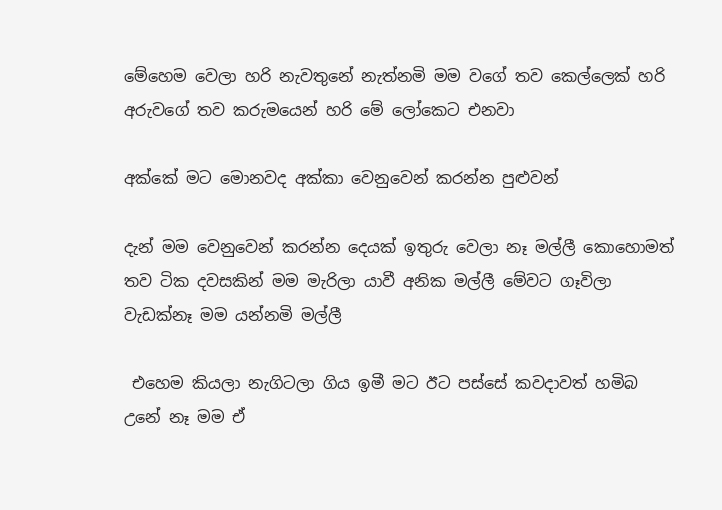මේහෙම වෙලා හරි නැවතුනේ නැත්නමි මම වගේ තව කෙල්ලෙක් හරි අරුවගේ තව කරුමයෙන් හරි මේ ලෝකෙට එනවා

අක්කේ මට මොනවද අක්කා වෙනුවෙන් කරන්න පුළුවන්

දැන් මම වෙනුවෙන් කරන්න දෙයක් ඉතුරු වෙලා නෑ මල්ලී කොහොමත් තව ටික දවසකින් මම මැරිලා යාවී අනික මල්ලී මේවට ගෑවිලා වැඩක්නෑ මම යන්නමි මල්ලී

 එහෙම කියලා නැගිටලා ගිය ඉමී මට ඊට පස්සේ කවදාවත් හමිබ උනේ නෑ මම ඒ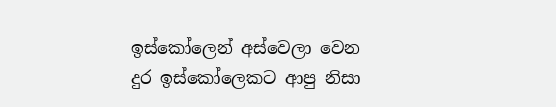ඉස්කෝලෙන් අස්වෙලා වෙන දුර ඉස්කෝලෙකට ආපු නිසා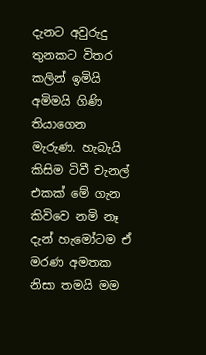දැනට අවුරුදු තුනකට විතර කලින් ඉමියි අමිමයි ගිණි තියාගෙන මැරුණ. හැබැයි කිසිම ටිවී චැනල් එකක් මේ ගැන කිවිවෙ නමි නෑ දැන් හැමෝටම ඒ මරණ අමතක නිසා තමයි මම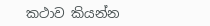කථාව කියන්න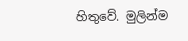හිතුවේ. මුලින්ම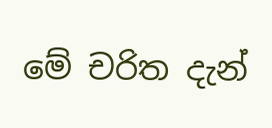මේ චරිත දැන්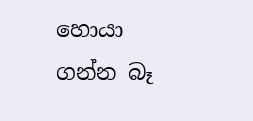හොයා ගන්න බෑ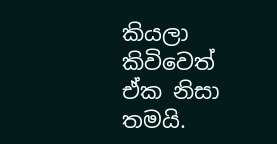කියලා කිවිවෙත් ඒක නිසා තමයි.